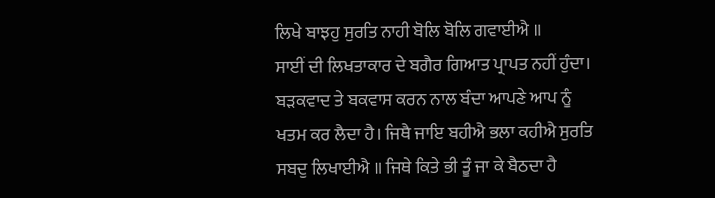ਲਿਖੇ ਬਾਝਹੁ ਸੁਰਤਿ ਨਾਹੀ ਬੋਲਿ ਬੋਲਿ ਗਵਾਈਐ ॥
ਸਾਈਂ ਦੀ ਲਿਖਤਾਕਾਰ ਦੇ ਬਗੈਰ ਗਿਆਤ ਪ੍ਰਾਪਤ ਨਹੀਂ ਹੁੰਦਾ। ਬੜਕਵਾਦ ਤੇ ਬਕਵਾਸ ਕਰਨ ਨਾਲ ਬੰਦਾ ਆਪਣੇ ਆਪ ਨੂੰ ਖਤਮ ਕਰ ਲੈਦਾ ਹੈ। ਜਿਥੈ ਜਾਇ ਬਹੀਐ ਭਲਾ ਕਹੀਐ ਸੁਰਤਿ ਸਬਦੁ ਲਿਖਾਈਐ ॥ ਜਿਥੇ ਕਿਤੇ ਭੀ ਤੂੰ ਜਾ ਕੇ ਬੈਠਦਾ ਹੈ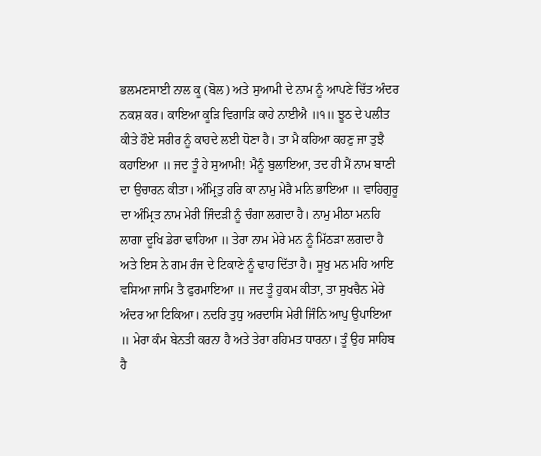ਭਲਮਣਸਾਈ ਨਾਲ ਕੂ (ਬੋਲ) ਅਤੇ ਸੁਆਮੀ ਦੇ ਨਾਮ ਨੂੰ ਆਪਣੇ ਚਿੱਤ ਅੰਦਰ ਨਕਸ਼ ਕਰ। ਕਾਇਆ ਕੂੜਿ ਵਿਗਾੜਿ ਕਾਹੇ ਨਾਈਐ ॥੧॥ ਝੂਠ ਦੇ ਪਲੀਤ ਕੀਤੇ ਹੌਏ ਸਰੀਰ ਨੂੰ ਕਾਹਦੇ ਲਈ ਧੋਣਾ ਹੈ। ਤਾ ਮੈ ਕਹਿਆ ਕਹਣੁ ਜਾ ਤੁਝੈ ਕਹਾਇਆ ॥ ਜਦ ਤੂੰ ਹੇ ਸੁਆਮੀ! ਮੈਨੂੰ ਬੁਲਾਇਆ, ਤਦ ਹੀ ਮੈਂ ਨਾਮ ਬਾਣੀ ਦਾ ਉਚਾਰਨ ਕੀਤਾ। ਅੰਮ੍ਰਿਤੁ ਹਰਿ ਕਾ ਨਾਮੁ ਮੇਰੈ ਮਨਿ ਭਾਇਆ ॥ ਵਾਹਿਗੁਰੂ ਦਾ ਅੰਮ੍ਰਿਤ ਨਾਮ ਮੇਰੀ ਜਿੰਦੜੀ ਨੂੰ ਚੰਗਾ ਲਗਦਾ ਹੈ। ਨਾਮੁ ਮੀਠਾ ਮਨਹਿ ਲਾਗਾ ਦੂਖਿ ਡੇਰਾ ਢਾਹਿਆ ॥ ਤੇਰਾ ਨਾਮ ਮੇਰੇ ਮਨ ਨੂੰ ਮਿੱਠੜਾ ਲਗਦਾ ਹੈ ਅਤੇ ਇਸ ਨੇ ਗਮ ਰੰਜ ਦੇ ਟਿਕਾਣੇ ਨੂੰ ਢਾਹ ਦਿੱਤਾ ਹੈ। ਸੂਖੁ ਮਨ ਮਹਿ ਆਇ ਵਸਿਆ ਜਾਮਿ ਤੈ ਫੁਰਮਾਇਆ ॥ ਜਦ ਤੂੰ ਹੁਕਮ ਕੀਤਾ, ਤਾ ਸੁਖਚੈਨ ਮੇਰੇ ਅੰਦਰ ਆ ਟਿਕਿਆ। ਨਦਰਿ ਤੁਧੁ ਅਰਦਾਸਿ ਮੇਰੀ ਜਿੰਨਿ ਆਪੁ ਉਪਾਇਆ ॥ ਮੇਰਾ ਕੰਮ ਬੇਨਤੀ ਕਰਨਾ ਹੈ ਅਤੇ ਤੇਰਾ ਰਹਿਮਤ ਧਾਰਨਾ। ਤੂੰ ਉਹ ਸਾਹਿਬ ਹੈ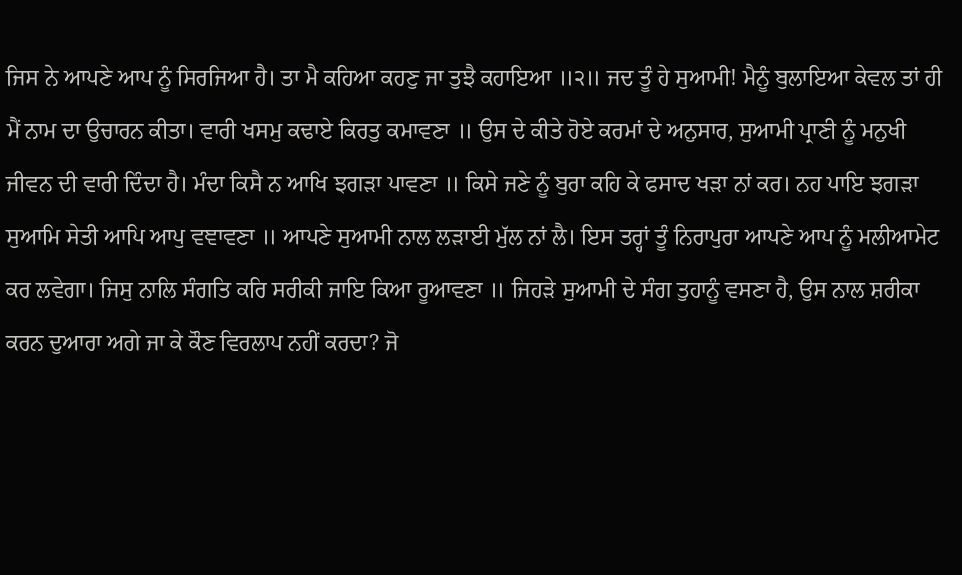ਜਿਸ ਨੇ ਆਪਣੇ ਆਪ ਨੂੰ ਸਿਰਜਿਆ ਹੈ। ਤਾ ਮੈ ਕਹਿਆ ਕਹਣੁ ਜਾ ਤੁਝੈ ਕਹਾਇਆ ॥੨॥ ਜਦ ਤੂੰ ਹੇ ਸੁਆਮੀ! ਮੈਨੂੰ ਬੁਲਾਇਆ ਕੇਵਲ ਤਾਂ ਹੀ ਮੈਂ ਨਾਮ ਦਾ ਉਚਾਰਨ ਕੀਤਾ। ਵਾਰੀ ਖਸਮੁ ਕਢਾਏ ਕਿਰਤੁ ਕਮਾਵਣਾ ॥ ਉਸ ਦੇ ਕੀਤੇ ਹੋਏ ਕਰਮਾਂ ਦੇ ਅਨੁਸਾਰ, ਸੁਆਮੀ ਪ੍ਰਾਣੀ ਨੂੰ ਮਨੁਖੀ ਜੀਵਨ ਦੀ ਵਾਰੀ ਦਿੰਦਾ ਹੈ। ਮੰਦਾ ਕਿਸੈ ਨ ਆਖਿ ਝਗੜਾ ਪਾਵਣਾ ॥ ਕਿਸੇ ਜਣੇ ਨੂੰ ਬੁਰਾ ਕਹਿ ਕੇ ਫਸਾਦ ਖੜਾ ਨਾਂ ਕਰ। ਨਹ ਪਾਇ ਝਗੜਾ ਸੁਆਮਿ ਸੇਤੀ ਆਪਿ ਆਪੁ ਵਞਾਵਣਾ ॥ ਆਪਣੇ ਸੁਆਮੀ ਨਾਲ ਲੜਾਈ ਮੁੱਲ ਨਾਂ ਲੈ। ਇਸ ਤਰ੍ਹਾਂ ਤੂੰ ਨਿਰਾਪੁਰਾ ਆਪਣੇ ਆਪ ਨੂੰ ਮਲੀਆਮੇਟ ਕਰ ਲਵੇਗਾ। ਜਿਸੁ ਨਾਲਿ ਸੰਗਤਿ ਕਰਿ ਸਰੀਕੀ ਜਾਇ ਕਿਆ ਰੂਆਵਣਾ ॥ ਜਿਹੜੇ ਸੁਆਮੀ ਦੇ ਸੰਗ ਤੁਹਾਨੂੰ ਵਸਣਾ ਹੈ, ਉਸ ਨਾਲ ਸ਼ਰੀਕਾ ਕਰਨ ਦੁਆਰਾ ਅਗੇ ਜਾ ਕੇ ਕੌਣ ਵਿਰਲਾਪ ਨਹੀਂ ਕਰਦਾ? ਜੋ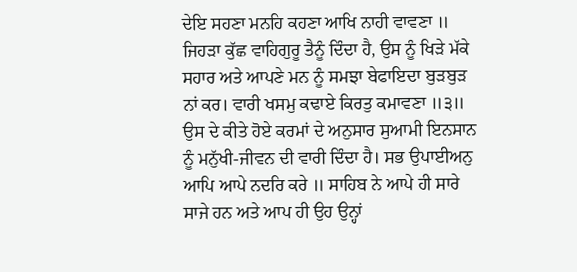ਦੇਇ ਸਹਣਾ ਮਨਹਿ ਕਹਣਾ ਆਖਿ ਨਾਹੀ ਵਾਵਣਾ ॥ ਜਿਹੜਾ ਕੁੱਛ ਵਾਹਿਗੁਰੂ ਤੈਨੂੰ ਦਿੰਦਾ ਹੈ, ਉਸ ਨੂੰ ਖਿੜੇ ਮੱਕੇ ਸਹਾਰ ਅਤੇ ਆਪਣੇ ਮਨ ਨੂੰ ਸਮਝਾ ਬੇਫਾਇਦਾ ਬੁੜਬੁੜ ਨਾਂ ਕਰ। ਵਾਰੀ ਖਸਮੁ ਕਢਾਏ ਕਿਰਤੁ ਕਮਾਵਣਾ ॥੩॥ ਉਸ ਦੇ ਕੀਤੇ ਹੋਏ ਕਰਮਾਂ ਦੇ ਅਨੁਸਾਰ ਸੁਆਮੀ ਇਨਸਾਨ ਨੂੰ ਮਨੁੱਖੀ-ਜੀਵਨ ਦੀ ਵਾਰੀ ਦਿੰਦਾ ਹੈ। ਸਭ ਉਪਾਈਅਨੁ ਆਪਿ ਆਪੇ ਨਦਰਿ ਕਰੇ ॥ ਸਾਹਿਬ ਨੇ ਆਪੇ ਹੀ ਸਾਰੇ ਸਾਜੇ ਹਨ ਅਤੇ ਆਪ ਹੀ ਉਹ ਉਨ੍ਹਾਂ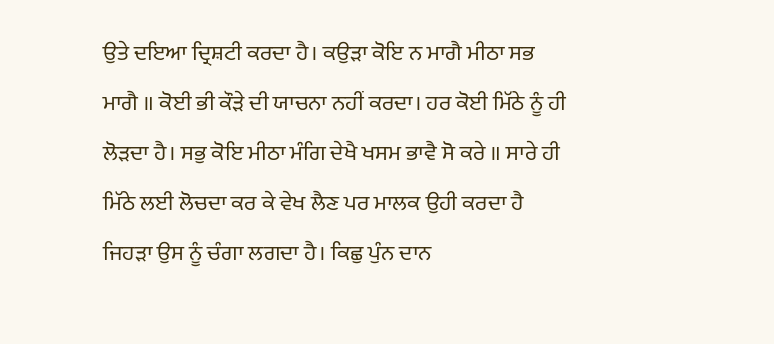ਉਤੇ ਦਇਆ ਦ੍ਰਿਸ਼ਟੀ ਕਰਦਾ ਹੈ। ਕਉੜਾ ਕੋਇ ਨ ਮਾਗੈ ਮੀਠਾ ਸਭ ਮਾਗੈ ॥ ਕੋਈ ਭੀ ਕੌੜੇ ਦੀ ਯਾਚਨਾ ਨਹੀਂ ਕਰਦਾ। ਹਰ ਕੋਈ ਮਿੱਠੇ ਨੂੰ ਹੀ ਲੋੜਦਾ ਹੈ। ਸਭੁ ਕੋਇ ਮੀਠਾ ਮੰਗਿ ਦੇਖੈ ਖਸਮ ਭਾਵੈ ਸੋ ਕਰੇ ॥ ਸਾਰੇ ਹੀ ਮਿੱਠੇ ਲਈ ਲੋਚਦਾ ਕਰ ਕੇ ਵੇਖ ਲੈਣ ਪਰ ਮਾਲਕ ਉਹੀ ਕਰਦਾ ਹੈ ਜਿਹੜਾ ਉਸ ਨੂੰ ਚੰਗਾ ਲਗਦਾ ਹੈ। ਕਿਛੁ ਪੁੰਨ ਦਾਨ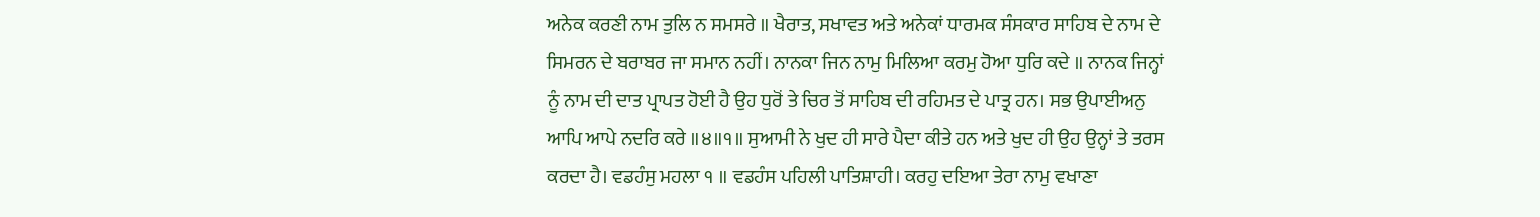ਅਨੇਕ ਕਰਣੀ ਨਾਮ ਤੁਲਿ ਨ ਸਮਸਰੇ ॥ ਖੈਰਾਤ, ਸਖਾਵਤ ਅਤੇ ਅਨੇਕਾਂ ਧਾਰਮਕ ਸੰਸਕਾਰ ਸਾਹਿਬ ਦੇ ਨਾਮ ਦੇ ਸਿਮਰਨ ਦੇ ਬਰਾਬਰ ਜਾ ਸਮਾਨ ਨਹੀਂ। ਨਾਨਕਾ ਜਿਨ ਨਾਮੁ ਮਿਲਿਆ ਕਰਮੁ ਹੋਆ ਧੁਰਿ ਕਦੇ ॥ ਨਾਨਕ ਜਿਨ੍ਹਾਂ ਨੂੰ ਨਾਮ ਦੀ ਦਾਤ ਪ੍ਰਾਪਤ ਹੋਈ ਹੈ ਉਹ ਧੁਰੋਂ ਤੇ ਚਿਰ ਤੋਂ ਸਾਹਿਬ ਦੀ ਰਹਿਮਤ ਦੇ ਪਾਤ੍ਰ ਹਨ। ਸਭ ਉਪਾਈਅਨੁ ਆਪਿ ਆਪੇ ਨਦਰਿ ਕਰੇ ॥੪॥੧॥ ਸੁਆਮੀ ਨੇ ਖੁਦ ਹੀ ਸਾਰੇ ਪੈਦਾ ਕੀਤੇ ਹਨ ਅਤੇ ਖੁਦ ਹੀ ਉਹ ਉਨ੍ਹਾਂ ਤੇ ਤਰਸ ਕਰਦਾ ਹੈ। ਵਡਹੰਸੁ ਮਹਲਾ ੧ ॥ ਵਡਹੰਸ ਪਹਿਲੀ ਪਾਤਿਸ਼ਾਹੀ। ਕਰਹੁ ਦਇਆ ਤੇਰਾ ਨਾਮੁ ਵਖਾਣਾ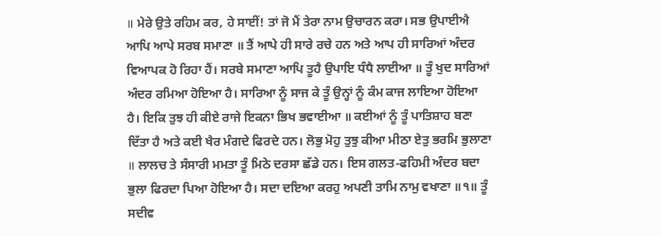॥ ਮੇਰੇ ਉਤੇ ਰਹਿਮ ਕਰ, ਹੇ ਸਾਈਂ! ਤਾਂ ਜੋ ਮੈਂ ਤੇਰਾ ਨਾਮ ਉਚਾਰਨ ਕਰਾ। ਸਭ ਉਪਾਈਐ ਆਪਿ ਆਪੇ ਸਰਬ ਸਮਾਣਾ ॥ ਤੈਂ ਆਪੇ ਹੀ ਸਾਰੇ ਰਚੇ ਹਨ ਅਤੇ ਆਪ ਹੀ ਸਾਰਿਆਂ ਅੰਦਰ ਵਿਆਪਕ ਹੋ ਰਿਹਾ ਹੈਂ। ਸਰਬੇ ਸਮਾਣਾ ਆਪਿ ਤੂਹੈ ਉਪਾਇ ਧੰਧੈ ਲਾਈਆ ॥ ਤੂੰ ਖੁਦ ਸਾਰਿਆਂ ਅੰਦਰ ਰਮਿਆ ਹੋਇਆ ਹੈ। ਸਾਰਿਆ ਨੂੰ ਸਾਜ ਕੇ ਤੂੰ ਉਨ੍ਹਾਂ ਨੂੰ ਕੰਮ ਕਾਜ ਲਾਇਆ ਹੋਇਆ ਹੈ। ਇਕਿ ਤੁਝ ਹੀ ਕੀਏ ਰਾਜੇ ਇਕਨਾ ਭਿਖ ਭਵਾਈਆ ॥ ਕਈਆਂ ਨੂੰ ਤੂੰ ਪਾਤਿਸ਼ਾਹ ਬਣਾ ਦਿੱਤਾ ਹੈ ਅਤੇ ਕਈ ਖੈਰ ਮੰਗਦੇ ਫਿਰਦੇ ਹਨ। ਲੋਭੁ ਮੋਹੁ ਤੁਝੁ ਕੀਆ ਮੀਠਾ ਏਤੁ ਭਰਮਿ ਭੁਲਾਣਾ ॥ ਲਾਲਚ ਤੇ ਸੰਸਾਰੀ ਮਮਤਾ ਤੂੰ ਮਿਠੇ ਦਰਸਾ ਛੱਡੇ ਹਨ। ਇਸ ਗਲਤ-ਫਹਿਮੀ ਅੰਦਰ ਬਦਾ ਭੁਲਾ ਫਿਰਦਾ ਪਿਆ ਹੋਇਆ ਹੈ। ਸਦਾ ਦਇਆ ਕਰਹੁ ਅਪਣੀ ਤਾਮਿ ਨਾਮੁ ਵਖਾਣਾ ॥੧॥ ਤੂੰ ਸਦੀਵ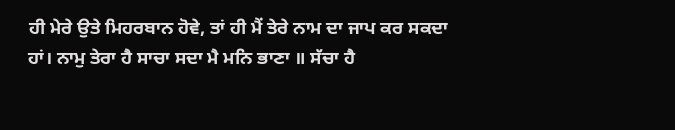ਹੀ ਮੇਰੇ ਉਤੇ ਮਿਹਰਬਾਨ ਹੋਵੇ, ਤਾਂ ਹੀ ਮੈਂ ਤੇਰੇ ਨਾਮ ਦਾ ਜਾਪ ਕਰ ਸਕਦਾ ਹਾਂ। ਨਾਮੁ ਤੇਰਾ ਹੈ ਸਾਚਾ ਸਦਾ ਮੈ ਮਨਿ ਭਾਣਾ ॥ ਸੱਚਾ ਹੈ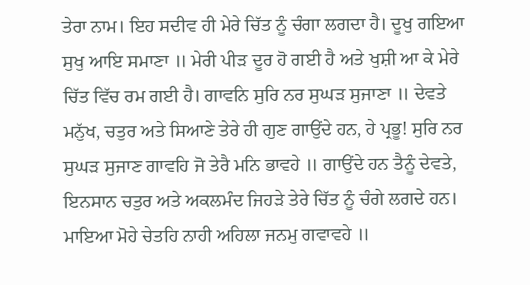ਤੇਰਾ ਨਾਮ। ਇਹ ਸਦੀਵ ਹੀ ਮੇਰੇ ਚਿੱਤ ਨੂੰ ਚੰਗਾ ਲਗਦਾ ਹੈ। ਦੂਖੁ ਗਇਆ ਸੁਖੁ ਆਇ ਸਮਾਣਾ ॥ ਮੇਰੀ ਪੀੜ ਦੂਰ ਹੋ ਗਈ ਹੈ ਅਤੇ ਖੁਸ਼ੀ ਆ ਕੇ ਮੇਰੇ ਚਿੱਤ ਵਿੱਚ ਰਮ ਗਈ ਹੈ। ਗਾਵਨਿ ਸੁਰਿ ਨਰ ਸੁਘੜ ਸੁਜਾਣਾ ॥ ਦੇਵਤੇ ਮਨੁੱਖ, ਚਤੁਰ ਅਤੇ ਸਿਆਣੇ ਤੇਰੇ ਹੀ ਗੁਣ ਗਾਉਂਦੇ ਹਨ, ਹੇ ਪ੍ਰਭੂ! ਸੁਰਿ ਨਰ ਸੁਘੜ ਸੁਜਾਣ ਗਾਵਹਿ ਜੋ ਤੇਰੈ ਮਨਿ ਭਾਵਹੇ ॥ ਗਾਉਂਦੇ ਹਨ ਤੈਨੂੰ ਦੇਵਤੇ, ਇਨਸਾਨ ਚਤੁਰ ਅਤੇ ਅਕਲਮੰਦ ਜਿਹੜੇ ਤੇਰੇ ਚਿੱਤ ਨੂੰ ਚੰਗੇ ਲਗਦੇ ਹਨ। ਮਾਇਆ ਮੋਹੇ ਚੇਤਹਿ ਨਾਹੀ ਅਹਿਲਾ ਜਨਮੁ ਗਵਾਵਹੇ ॥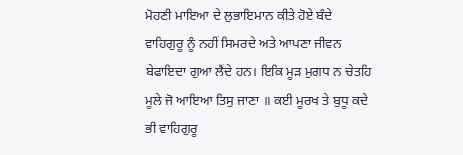ਮੋਹਣੀ ਮਾਇਆ ਦੇ ਲੁਭਾਇਮਾਨ ਕੀਤੇ ਹੋਏ ਬੰਦੇ ਵਾਹਿਗੁਰੂ ਨੂੰ ਨਹੀਂ ਸਿਮਰਦੇ ਅਤੇ ਆਪਣਾ ਜੀਵਨ ਬੇਫਾਇਦਾ ਗੁਆ ਲੈਂਦੇ ਹਨ। ਇਕਿ ਮੂੜ ਮੁਗਧ ਨ ਚੇਤਹਿ ਮੂਲੇ ਜੋ ਆਇਆ ਤਿਸੁ ਜਾਣਾ ॥ ਕਈ ਮੂਰਖ ਤੇ ਬੁਧੂ ਕਦੇ ਭੀ ਵਾਹਿਗੁਰੂ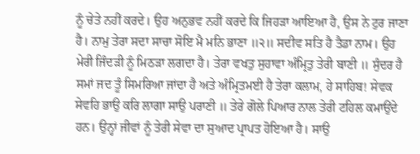ਨੂੰ ਚੇਤੇ ਨਹੀਂ ਕਰਦੇ। ਉਹ ਅਨੁਭਵ ਨਹੀਂ ਕਰਦੇ ਕਿ ਜਿਹੜਾ ਆਇਆ ਹੈ, ਉਸ ਨੇ ਟੁਰ ਜਾਣਾ ਹੈ। ਨਾਮੁ ਤੇਰਾ ਸਦਾ ਸਾਚਾ ਸੋਇ ਮੈ ਮਨਿ ਭਾਣਾ ॥੨॥ ਸਦੀਵ ਸਤਿ ਹੈ ਤੈਡਾ ਨਾਮ। ਉਹ ਮੇਰੀ ਜਿੰਦੜੀ ਨੂੰ ਮਿਠੜਾ ਲਗਦਾ ਹੈ। ਤੇਰਾ ਵਖਤੁ ਸੁਹਾਵਾ ਅੰਮ੍ਰਿਤੁ ਤੇਰੀ ਬਾਣੀ ॥ ਸੁੰਦਰ ਹੈ ਸਮਾਂ ਜਦ ਤੂੰ ਸਿਮਰਿਆ ਜਾਂਦਾ ਹੈ ਅਤੇ ਅੰਮ੍ਰਿਤਮਈ ਹੈ ਤੇਰਾ ਕਲਾਮ, ਹੇ ਸਾਹਿਬ! ਸੇਵਕ ਸੇਵਹਿ ਭਾਉ ਕਰਿ ਲਾਗਾ ਸਾਉ ਪਰਾਣੀ ॥ ਤੇਰੇ ਗੋਲੇ ਪਿਆਰ ਨਾਲ ਤੇਰੀ ਟਹਿਲ ਕਮਾਉਂਦੇ ਹਨ। ਉਨ੍ਹਾਂ ਜੀਵਾਂ ਨੂੰ ਤੇਰੀ ਸੇਵਾ ਦਾ ਸੁਆਦ ਪ੍ਰਾਪਤ ਹੋਇਆ ਹੈ। ਸਾਉ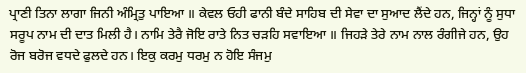ਪ੍ਰਾਣੀ ਤਿਨਾ ਲਾਗਾ ਜਿਨੀ ਅੰਮ੍ਰਿਤੁ ਪਾਇਆ ॥ ਕੇਵਲ ਓਹੀ ਫਾਨੀ ਬੰਦੇ ਸਾਹਿਬ ਦੀ ਸੇਵਾ ਦਾ ਸੁਆਦ ਲੈਂਦੇ ਹਨ, ਜਿਨ੍ਹਾਂ ਨੂੰ ਸੁਧਾ ਸਰੂਪ ਨਾਮ ਦੀ ਦਾਤ ਮਿਲੀ ਹੈ। ਨਾਮਿ ਤੇਰੈ ਜੋਇ ਰਾਤੇ ਨਿਤ ਚੜਹਿ ਸਵਾਇਆ ॥ ਜਿਹੜੇ ਤੇਰੇ ਨਾਮ ਨਾਲ ਰੰਗੀਜੇ ਹਨ, ਉਹ ਰੋਜ ਬਰੋਜ ਵਧਦੇ ਫੁਲਦੇ ਹਨ। ਇਕੁ ਕਰਮੁ ਧਰਮੁ ਨ ਹੋਇ ਸੰਜਮੁ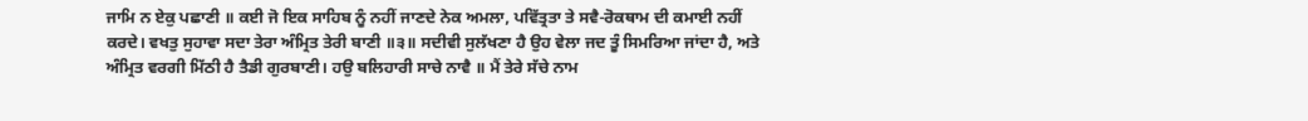ਜਾਮਿ ਨ ਏਕੁ ਪਛਾਣੀ ॥ ਕਈ ਜੋ ਇਕ ਸਾਹਿਬ ਨੂੰ ਨਹੀਂ ਜਾਣਦੇ ਨੇਕ ਅਮਲਾ, ਪਵਿੱਤ੍ਰਤਾ ਤੇ ਸਵੈ-ਰੋਕਥਾਮ ਦੀ ਕਮਾਈ ਨਹੀਂ ਕਰਦੇ। ਵਖਤੁ ਸੁਹਾਵਾ ਸਦਾ ਤੇਰਾ ਅੰਮ੍ਰਿਤ ਤੇਰੀ ਬਾਣੀ ॥੩॥ ਸਦੀਵੀ ਸੁਲੱਖਣਾ ਹੈ ਉਹ ਵੇਲਾ ਜਦ ਤੂੰ ਸਿਮਰਿਆ ਜਾਂਦਾ ਹੈ, ਅਤੇ ਅੰਮ੍ਰਿਤ ਵਰਗੀ ਮਿੱਠੀ ਹੈ ਤੈਡੀ ਗੁਰਬਾਣੀ। ਹਉ ਬਲਿਹਾਰੀ ਸਾਚੇ ਨਾਵੈ ॥ ਮੈਂ ਤੇਰੇ ਸੱਚੇ ਨਾਮ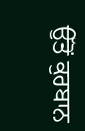ਉੱਤੋਂ ਕੁਰਬਾਨ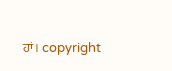ਹਾਂ। copyright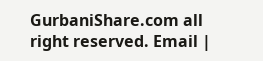GurbaniShare.com all right reserved. Email |